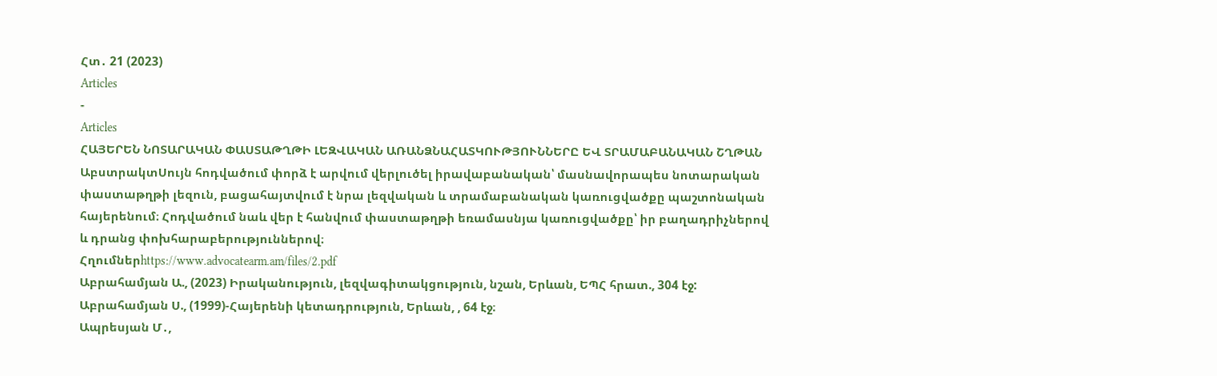Հտ․ 21 (2023)
Articles
-
Articles
ՀԱՅԵՐԵՆ ՆՈՏԱՐԱԿԱՆ ՓԱՍՏԱԹՂԹԻ ԼԵԶՎԱԿԱՆ ԱՌԱՆՁՆԱՀԱՏԿՈՒԹՅՈՒՆՆԵՐԸ ԵՎ ՏՐԱՄԱԲԱՆԱԿԱՆ ՇՂԹԱՆ
ԱբստրակտՍույն հոդվածում փորձ է արվում վերլուծել իրավաբանական՝ մասնավորապես նոտարական փաստաթղթի լեզուն, բացահայտվում է նրա լեզվական և տրամաբանական կառուցվածքը պաշտոնական հայերենում։ Հոդվածում նաև վեր է հանվում փաստաթղթի եռամասնյա կառուցվածքը՝ իր բաղադրիչներով և դրանց փոխհարաբերություններով։
Հղումներhttps://www.advocatearm.am/files/2.pdf
Աբրահամյան Ա., (2023) Իրականություն, լեզվագիտակցություն, նշան, Երևան, ԵՊՀ հրատ., 304 էջ:
Աբրահամյան Ս., (1999)-Հայերենի կետադրություն, Երևան, , 64 էջ։
Ապրեսյան Մ․,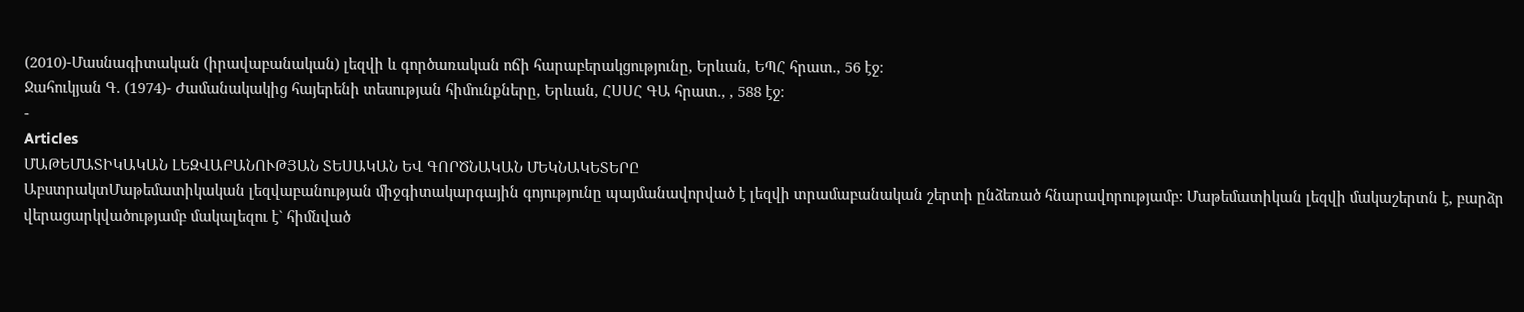(2010)-Մասնագիտական (իրավաբանական) լեզվի և գործառական ոճի հարաբերակցությունը, Երևան, ԵՊՀ հրատ., 56 էջ։
Ջահուկյան Գ. (1974)- Ժամանակակից հայերենի տեսության հիմունքները, Երևան, ՀՍՍՀ ԳԱ հրատ., , 588 էջ։
-
Articles
ՄԱԹԵՄԱՏԻԿԱԿԱՆ ԼԵԶՎԱԲԱՆՈՒԹՅԱՆ ՏԵՍԱԿԱՆ ԵՎ ԳՈՐԾՆԱԿԱՆ ՄԵԿՆԱԿԵՏԵՐԸ
ԱբստրակտՄաթեմատիկական լեզվաբանության միջգիտակարգային գոյությունը պայմանավորված է լեզվի տրամաբանական շերտի ընձեռած հնարավորությամբ: Մաթեմատիկան լեզվի մակաշերտն է, բարձր վերացարկվածությամբ մակալեզու է` հիմնված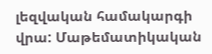լեզվական համակարգի վրա: Մաթեմատիկական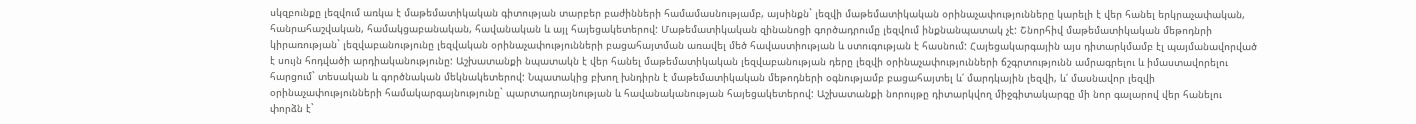սկզբունքը լեզվում առկա է մաթեմատիկական գիտության տարբեր բաժինների համամասնությամբ, այսինքն` լեզվի մաթեմատիկական օրինաչափությունները կարելի է վեր հանել երկրաչափական, հանրահաշվական, համակցաբանական, հավանական և այլ հայեցակետերով: Մաթեմատիկական զինանոցի գործադրումը լեզվում ինքնանպատակ չէ: Շնորհիվ մաթեմատիկական մեթոդնրի կիրառության` լեզվաբանությունը լեզվական օրինաչափությունների բացահայտման առավել մեծ հավաստիության և ստուգության է հասնում: Հայեցակարգային այս դիտարկմամբ էլ պայմանավորված է սույն հոդվածի արդիականությունը: Աշխատանքի նպատակն է վեր հանել մաթեմատիկական լեզվաբանության դերը լեզվի օրինաչափությունների ճշգրտությունն ամրագրելու և իմաստավորելու հարցում` տեսական և գործնական մեկնակետերով: Նպատակից բխող խնդիրն է մաթեմատիկական մեթոդների օգնությամբ բացահայտել և՛ մարդկային լեզվի, և՛ մասնավոր լեզվի օրինաչափությունների համակարգայնությունը` պարտադրայնության և հավանականության հայեցակետերով: Աշխատանքի նորույթը դիտարկվող միջգիտակարգը մի նոր գալարով վեր հանելու փորձն է`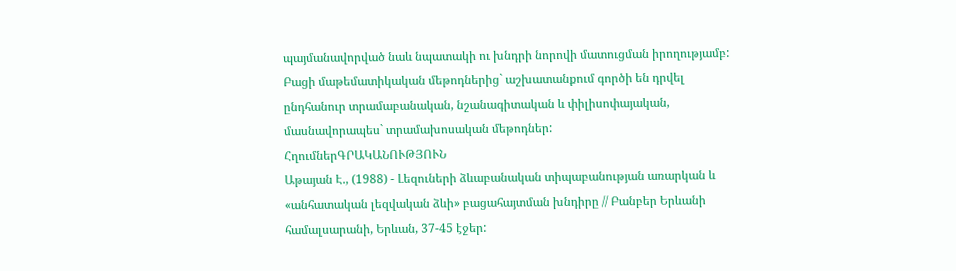պայմանավորված նաև նպատակի ու խնդրի նորովի մատուցման իրողությամբ: Բացի մաթեմատիկական մեթոդներից` աշխատանքում գործի են դրվել ընդհանուր տրամաբանական, նշանագիտական և փիլիսոփայական, մասնավորապես` տրամախոսական մեթոդներ:
ՀղումներԳՐԱԿԱՆՈՒԹՅՈՒՆ
Աթայան Է., (1988) - Լեզուների ձևաբանական տիպաբանության առարկան և «անհատական լեզվական ձևի» բացահայտման խնդիրը // Բանբեր Երևանի համալսարանի, Երևան, 37-45 էջեր: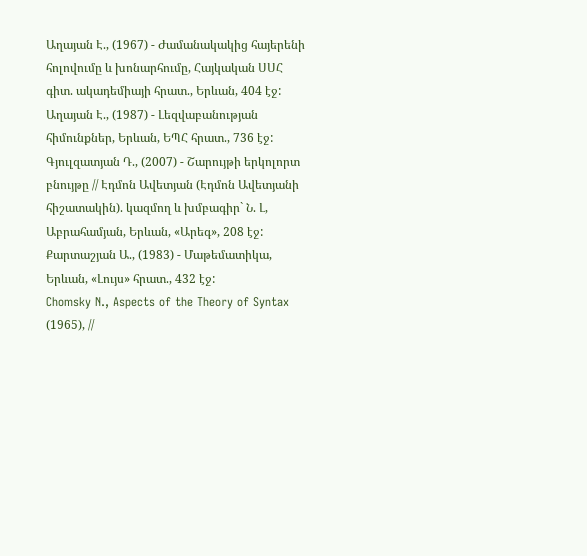Աղայան Է., (1967) - Ժամանակակից հայերենի հոլովումը և խոնարհումը, Հայկական ՍՍՀ գիտ. ակադեմիայի հրատ., Երևան, 404 էջ:
Աղայան Է., (1987) - Լեզվաբանության հիմունքներ, Երևան, ԵՊՀ հրատ., 736 էջ:
Գյուլզատյան Դ., (2007) - Շարույթի երկոլորտ բնույթը // Էդմոն Ավետյան (Էդմոն Ավետյանի հիշատակին). կազմող և խմբագիր` Ն. Լ, Աբրահամյան, Երևան, «Արեգ», 208 էջ:
Քարտաշյան Ա., (1983) - Մաթեմատիկա, Երևան, «Լույս» հրատ., 432 էջ:
Chomsky N., Aspects of the Theory of Syntax (1965), //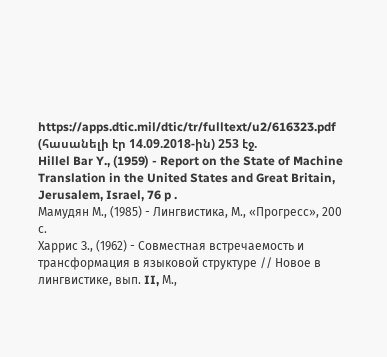https://apps.dtic.mil/dtic/tr/fulltext/u2/616323.pdf (հասանելի էր 14.09.2018-ին) 253 էջ.
Hillel Bar Y., (1959) - Report on the State of Machine Translation in the United States and Great Britain, Jerusalem, Israel, 76 p .
Мамудян М., (1985) - Лингвистика, М., «Прогресс», 200 с.
Харрис З., (1962) - Совместная встречаемость и трансформация в языковой структуре // Новое в лингвистике, вып. II, М.,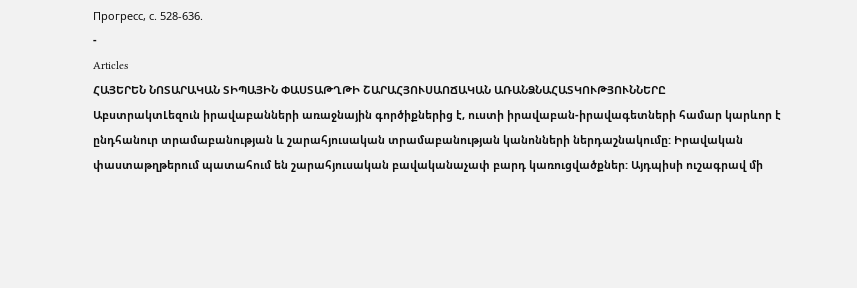Прогресс, с. 528-636.
-
Articles
ՀԱՅԵՐԵՆ ՆՈՏԱՐԱԿԱՆ ՏԻՊԱՅԻՆ ՓԱՍՏԱԹՂԹԻ ՇԱՐԱՀՅՈՒՍԱՈՃԱԿԱՆ ԱՌԱՆՁՆԱՀԱՏԿՈՒԹՅՈՒՆՆԵՐԸ
ԱբստրակտԼեզուն իրավաբանների առաջնային գործիքներից է, ուստի իրավաբան-իրավագետների համար կարևոր է ընդհանուր տրամաբանության և շարահյուսական տրամաբանության կանոնների ներդաշնակումը: Իրավական փաստաթղթերում պատահում են շարահյուսական բավականաչափ բարդ կառուցվածքներ: Այդպիսի ուշագրավ մի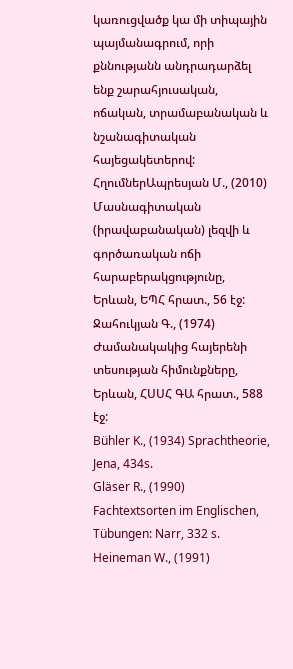կառուցվածք կա մի տիպային պայմանագրում, որի քննությանն անդրադարձել ենք շարահյուսական, ոճական, տրամաբանական և նշանագիտական հայեցակետերով:
ՀղումներԱպրեսյան Մ., (2010) Մասնագիտական (իրավաբանական) լեզվի և գործառական ոճի հարաբերակցությունը, Երևան, ԵՊՀ հրատ., 56 էջ:
Ջահուկյան Գ., (1974) Ժամանակակից հայերենի տեսության հիմունքները, Երևան, ՀՍՍՀ ԳԱ հրատ., 588 էջ:
Bühler K., (1934) Sprachtheorie, Jena, 434s.
Gläser R., (1990) Fachtextsorten im Englischen, Tübungen: Narr, 332 s.
Heineman W., (1991)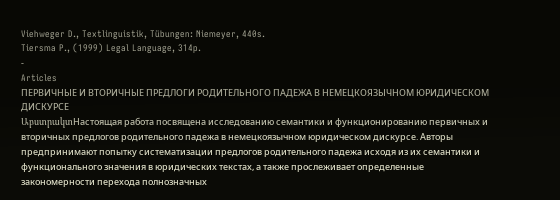Viehweger D., Textlinguistik, Tübungen: Niemeyer, 440s.
Tiersma P., (1999) Legal Language, 314p.
-
Articles
ПЕРВИЧНЫЕ И ВТОРИЧНЫЕ ПРЕДЛОГИ РОДИТЕЛЬНОГО ПАДЕЖА В НЕМЕЦКОЯЗЫЧНОМ ЮРИДИЧЕСКОМ ДИСКУРСЕ
ԱբստրակտНастоящая работа посвящена исследованию семантики и функционированию первичных и вторичных предлогов родительного падежа в немецкоязычном юридическом дискурсе. Авторы предпринимают попытку систематизации предлогов родительного падежа исходя из их семантики и функционального значения в юридических текстах, а также прослеживает определенные закономерности перехода полнозначных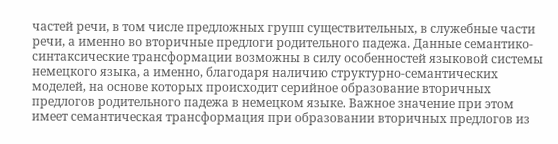частей речи, в том числе предложных групп существительных, в служебные части речи, а именно во вторичные предлоги родительного падежа. Данные семантико-синтаксические трансформации возможны в силу особенностей языковой системы немецкого языка, а именно, благодаря наличию структурно-семантических моделей, на основе которых происходит серийное образование вторичных предлогов родительного падежа в немецком языке. Важное значение при этом имеет семантическая трансформация при образовании вторичных предлогов из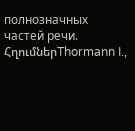полнозначных частей речи.
ՀղումներThormann I.,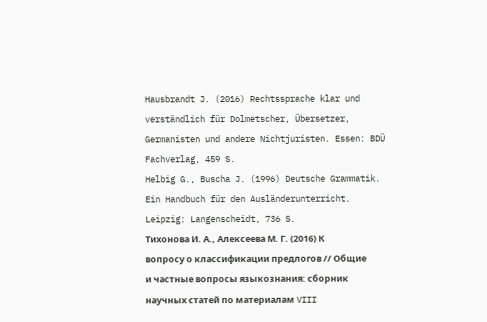Hausbrandt J. (2016) Rechtssprache klar und verständlich für Dolmetscher, Übersetzer, Germanisten und andere Nichtjuristen. Essen: BDÜ Fachverlag, 459 S.
Helbig G., Buscha J. (1996) Deutsche Grammatik. Ein Handbuch für den Ausländerunterricht. Leipzig: Langenscheidt, 736 S.
Тихонова И. А., Алексеева М. Г. (2016) К вопросу о классификации предлогов // Общие и частные вопросы языкознания: сборник научных статей по материалам VIII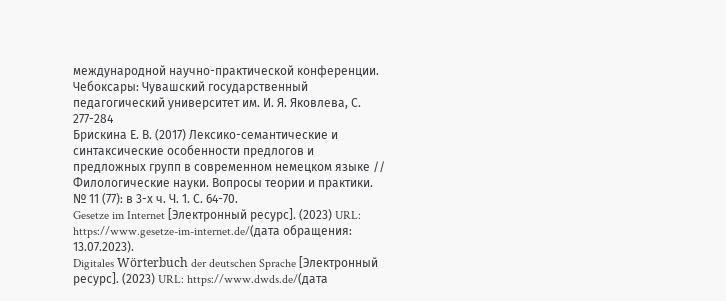международной научно-практической конференции. Чебоксары: Чувашский государственный педагогический университет им. И. Я. Яковлева, С. 277-284
Брискина Е. В. (2017) Лексико-семантические и синтаксические особенности предлогов и предложных групп в современном немецком языке // Филологические науки. Вопросы теории и практики. № 11 (77): в 3-х ч. Ч. 1. С. 64-70.
Gesetze im Internet [Электронный ресурс]. (2023) URL: https://www.gesetze-im-internet.de/(дата обращения: 13.07.2023).
Digitales Wörterbuch der deutschen Sprache [Электронный ресурс]. (2023) URL: https://www.dwds.de/(дата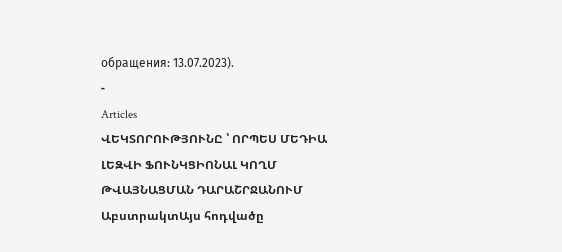обращения: 13.07.2023).
-
Articles
ՎԵԿՏՈՐՈՒԹՅՈՒՆԸ ՝ ՈՐՊԵՍ ՄԵԴԻԱ ԼԵԶՎԻ ՖՈՒՆԿՑԻՈՆԱԼ ԿՈՂՄ ԹՎԱՅՆԱՑՄԱՆ ԴԱՐԱՇՐՋԱՆՈՒՄ
ԱբստրակտԱյս հոդվածը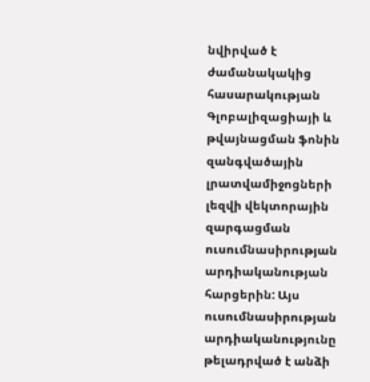նվիրված է ժամանակակից հասարակության Գլոբալիզացիայի և թվայնացման ֆոնին զանգվածային լրատվամիջոցների լեզվի վեկտորային զարգացման ուսումնասիրության արդիականության հարցերին: Այս ուսումնասիրության արդիականությունը թելադրված է անձի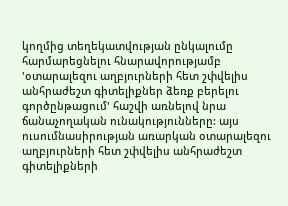կողմից տեղեկատվության ընկալումը հարմարեցնելու հնարավորությամբ 'օտարալեզու աղբյուրների հետ շփվելիս անհրաժեշտ գիտելիքներ ձեռք բերելու գործընթացում' հաշվի առնելով նրա ճանաչողական ունակությունները: այս ուսումնասիրության առարկան օտարալեզու աղբյուրների հետ շփվելիս անհրաժեշտ գիտելիքների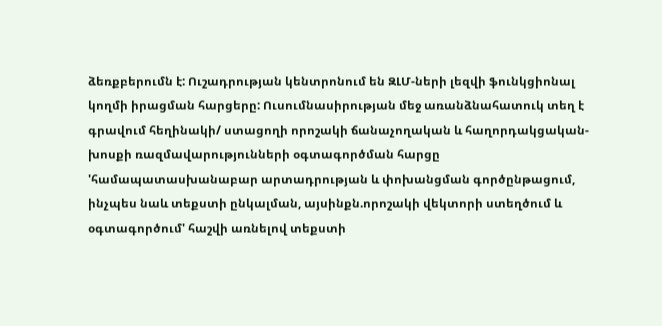ձեռքբերումն է: Ուշադրության կենտրոնում են ԶԼՄ-ների լեզվի ֆունկցիոնալ կողմի իրացման հարցերը: Ուսումնասիրության մեջ առանձնահատուկ տեղ է գրավում հեղինակի/ ստացողի որոշակի ճանաչողական և հաղորդակցական-խոսքի ռազմավարությունների օգտագործման հարցը 'համապատասխանաբար արտադրության և փոխանցման գործընթացում, ինչպես նաև տեքստի ընկալման, այսինքն.որոշակի վեկտորի ստեղծում և օգտագործում' հաշվի առնելով տեքստի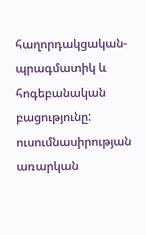հաղորդակցական-պրագմատիկ և հոգեբանական բացությունը: ուսումնասիրության առարկան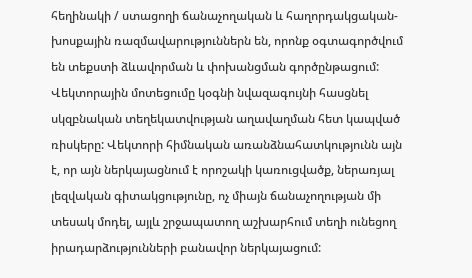հեղինակի / ստացողի ճանաչողական և հաղորդակցական-խոսքային ռազմավարություններն են, որոնք օգտագործվում են տեքստի ձևավորման և փոխանցման գործընթացում:
Վեկտորային մոտեցումը կօգնի նվազագույնի հասցնել սկզբնական տեղեկատվության աղավաղման հետ կապված ռիսկերը: Վեկտորի հիմնական առանձնահատկությունն այն է, որ այն ներկայացնում է որոշակի կառուցվածք, ներառյալ լեզվական գիտակցությունը, ոչ միայն ճանաչողության մի տեսակ մոդել, այլև շրջապատող աշխարհում տեղի ունեցող իրադարձությունների բանավոր ներկայացում: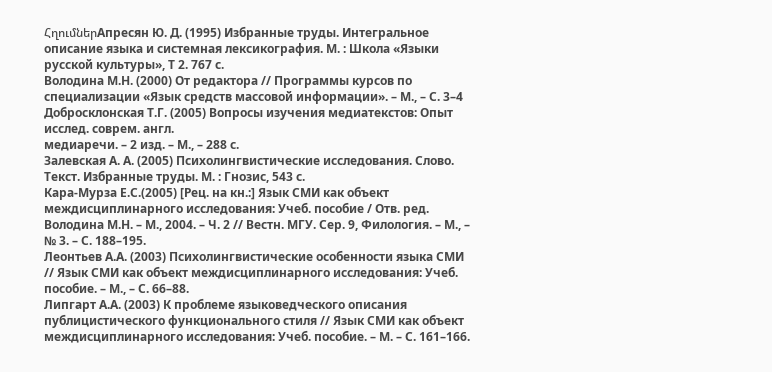ՀղումներАпресян Ю. Д. (1995) Избранные труды. Интегральное описание языка и системная лексикография. М. : Школа «Языки русской культуры», Т 2. 767 с.
Володина М.Н. (2000) От редактора // Программы курсов по специализации «Язык средств массовой информации». – М., – С. 3–4
Добросклонская Т.Г. (2005) Вопросы изучения медиатекстов: Опыт исслед. соврем. англ.
медиаречи. – 2 изд. – М., – 288 с.
Залевская А. А. (2005) Психолингвистические исследования. Слово. Текст. Избранные труды. М. : Гнозис, 543 с.
Кара-Мурза Е.С.(2005) [Рец. на кн.:] Язык СМИ как объект междисциплинарного исследования: Учеб. пособие / Отв. ред. Володина М.Н. – М., 2004. – Ч. 2 // Вестн. МГУ. Сер. 9, Филология. – М., – № 3. – С. 188–195.
Леонтьев А.А. (2003) Психолингвистические особенности языка СМИ // Язык СМИ как объект междисциплинарного исследования: Учеб. пособие. – М., – С. 66–88.
Липгарт А.А. (2003) К проблеме языковедческого описания публицистического функционального стиля // Язык СМИ как объект междисциплинарного исследования: Учеб. пособие. – М. – С. 161–166.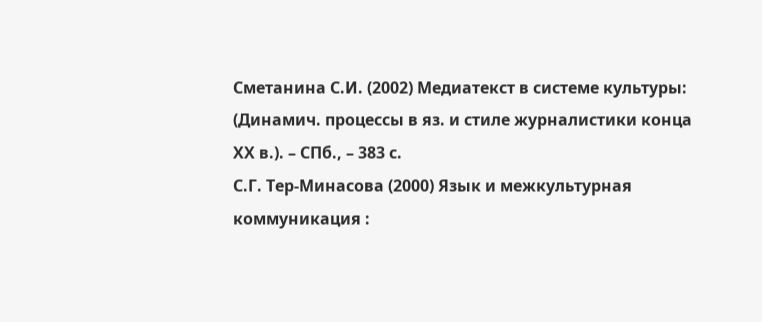Сметанина С.И. (2002) Медиатекст в системе культуры: (Динамич. процессы в яз. и стиле журналистики конца ХХ в.). – СПб., – 383 с.
С.Г. Тер-Минасова (2000) Язык и межкультурная коммуникация :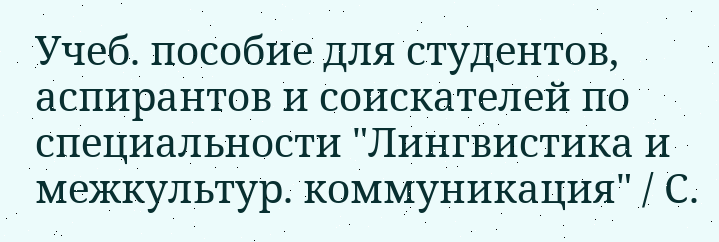Учеб. пособие для студентов, аспирантов и соискателей по специальности "Лингвистика и межкультур. коммуникация" / С.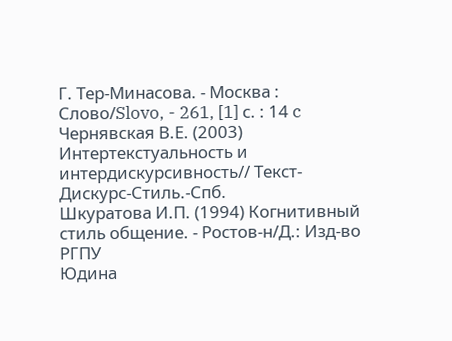Г. Тер-Минасова. - Москва : Слово/Slovo, - 261, [1] с. : 14 c
Чернявская В.Е. (2003) Интертекстуальность и интердискурсивность// Текст-Дискурс-Стиль.-Спб.
Шкуратова И.П. (1994) Когнитивный стиль общение. - Ростов-н/Д.: Изд-во РГПУ
Юдина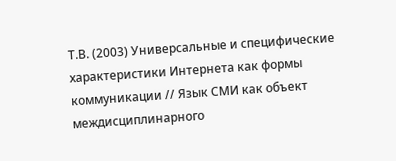Т.В. (2003) Универсальные и специфические характеристики Интернета как формы
коммуникации // Язык СМИ как объект междисциплинарного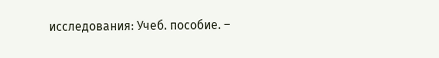исследования: Учеб. пособие. –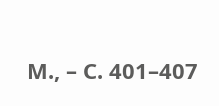М., – С. 401–407